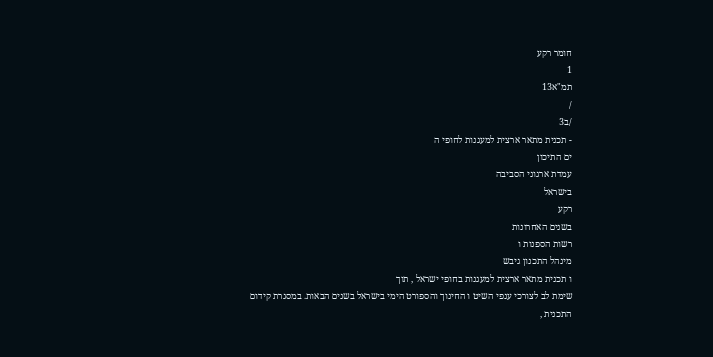חומר רקע
1
תמ"א13
/
/ב3
- תכנית מתאר ארצית למעגנות לחופי ה
ים התיכון
עמדת ארגוני הסביבה
בישראל
רקע
בשנים האחרונות
רשות הספנות ו
מינהל התכנון גיבש
ו תכנית מתאר ארצית למעגנות בחופי ישראל , תוך
שימת לב לצורכי ענפי השיט ו החינוך והספורט הימי בישראל בשנים הבאות. במסגרת קידום
התכנית ,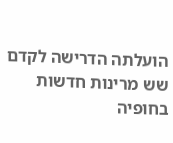הועלתה הדרישה לקדם שש מרינות חדשות בחופיה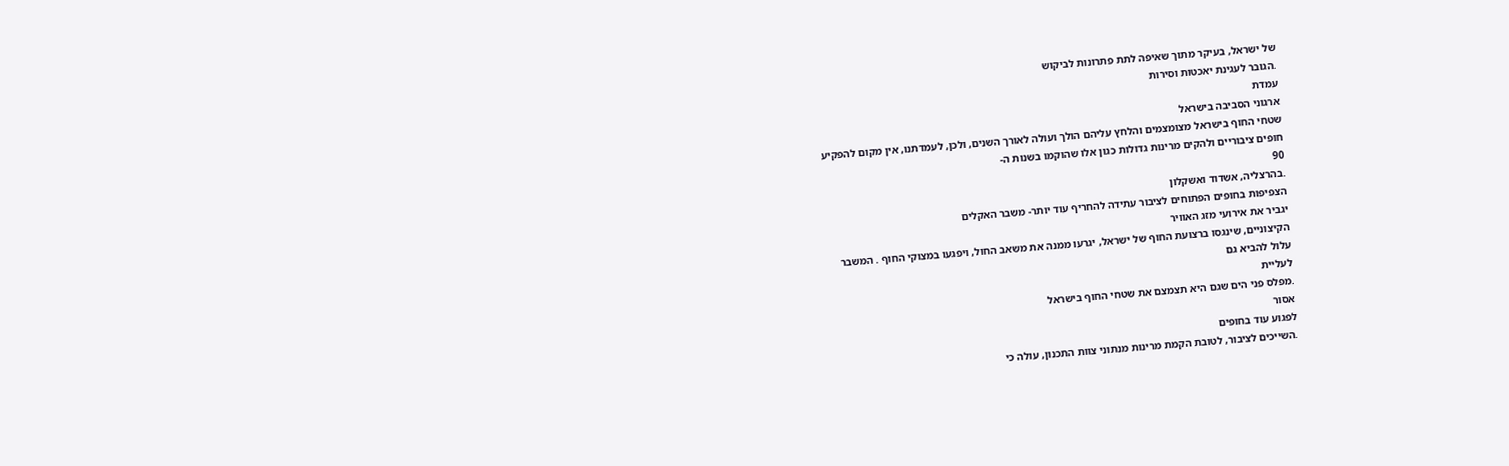של ישראל, בעיקר מתוך שאיפה לתת פתרונות לביקוש
.הגובר לעגינת יאכטות וסירות
עמדת
ארגוני הסביבה בישראל
שטחי החוף בישראל מצומצמים והלחץ עליהם הולך ועולה לאורך השנים, ולכן, לעמדתנו, אין מקום להפקיע
חופים ציבוריים ולהקים מרינות גדולות כגון אלו שהוקמו בשנות ה-
90
.בהרצליה, אשדוד ואשקלון
הצפיפות בחופים הפתוחים לציבור עתידה להחריף עוד יותר- משבר האקלים
יגביר את אירועי מזג האוויר
הקיצוניים, שינגסו ברצועת החוף של ישראל, יגרעו ממנה את משאב החול, ויפגעו במצוקי החוף . המשבר
עלול להביא גם
לעליית
.מפלס פני הים שגם היא תצמצם את שטחי החוף בישראל
אסור
לפגוע עוד בחופים
.השייכים לציבור, לטובת הקמת מרינות מנתוני צוות התכנון, עולה כי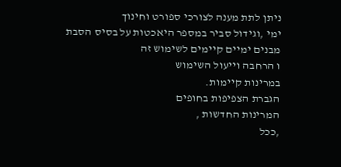ניתן לתת מענה לצורכי ספורט וחינוך
ימי ,וגידול סביר במספר היאכטות על בסיס הסבת מבנים ימיים קיימים לשימוש זה
ו הרחבה וייעול השימוש
במרינות קיימות.
הגברת הצפיפות בחופים
המרינות החדשות ,
,ככל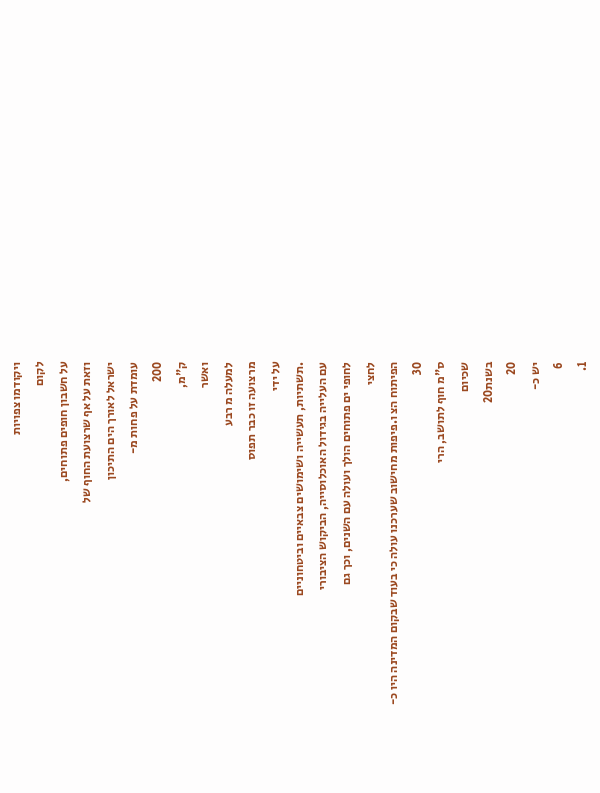ויקודמו צפויות
לקום
על חשבון חופים פתוחים,
וזאת על אף שרצועת החוף של
ישראל לאורך הים התיכון
עומדת על פחות מ-
200
ק"מ,
ואשר
למעלה מ רבע
מרצועה זו כבר תפוס
על ידי
.תשתיות, תעשייה ושימושים צבאיים וביטחוניים
עם העלייה בגידול האוכלוסייה, הביקוש הציבורי
לחופי ים פתוחים הולך ועולה עם השנים, וכך גם
לחצי
הפיתוח הצ ו.פיפות מחישוב שערכנו עולה כי בעוד שבקום המדינה היו כ-
30
ס"מ חוף לתושב, הרי
שכיום
בשנת20
20
יש כ-
6
1.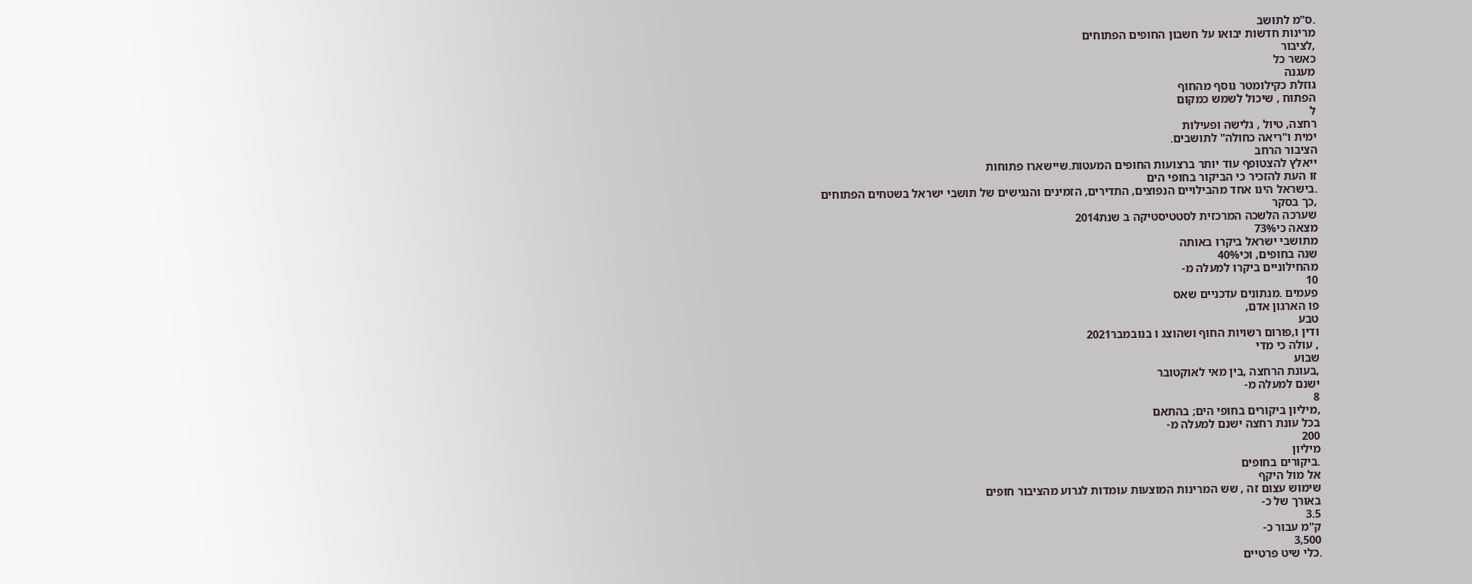.ס"מ לתושב
מרינות חדשות יבואו על חשבון החופים הפתוחים
,לציבור
כאשר כל
מעגנה
גוזלת כקילומטר נוסף מהחוף
הפתוח , שיכול לשמש כמקום
ל
רחצה, טיול , גלישה ופעילות
ימית ו"ריאה כחולה" לתושבים.
הציבור הרחב
ייאלץ להצטופף עוד יותר ברצועות החופים המעטות.שיישארו פתוחות
זו העת להזכיר כי הביקור בחופי הים
.בישראל הינו אחד מהבילויים הנפוצים, התדירים, הזמינים והנגישים של תושבי ישראל בשטחים הפתוחים
,כך בסקר
שערכה הלשכה המרכזית לסטטיסטיקה ב שנת2014
מצאה כי73%
מתושבי ישראל ביקרו באותה
שנה בחופים, וכי40%
מהחילוניים ביקרו למעלה מ-
10
פעמים .מנתונים עדכניים שאס
פו הארגון אדם,
טבע
ודין ו,פורום רשויות החוף ושהוצג ו בנובמבר2021
, עולה כי מדי
שבוע
,בעונת הרחצה ,בין מאי לאוקטובר
ישנם למעלה מ-
8
,מיליון ביקורים בחופי הים; בהתאם
בכל עונת רחצה ישנם למעלה מ-
200
מיליון
.ביקורים בחופים
אל מול היקף
שימוש עצום זה , שש המרינות המוצעות עומדות לגרוע מהציבור חופים
באורך של כ-
3.5
ק"מ עבור כ-
3,500
.כלי שיט פרטיים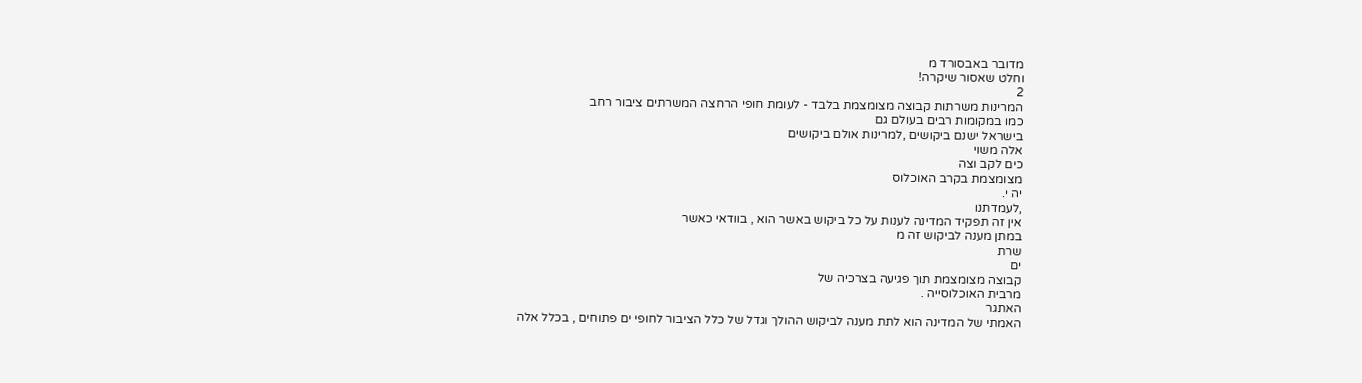מדובר באבסורד מ
וחלט שאסור שיקרה!
2
המרינות משרתות קבוצה מצומצמת בלבד - לעומת חופי הרחצה המשרתים ציבור רחב
כמו במקומות רבים בעולם גם
בישראל ישנם ביקושים ,למרינות אולם ביקושים
אלה משוי
כים לקב וצה
מצומצמת בקרב האוכלוס
יה י.
,לעמדתנו
אין זה תפקיד המדינה לענות על כל ביקוש באשר הוא , בוודאי כאשר
במתן מענה לביקוש זה מ
שרת
ים
קבוצה מצומצמת תוך פגיעה בצרכיה של
מרבית האוכלוסייה .
האתגר
האמתי של המדינה הוא לתת מענה לביקוש ההולך וגדל של כלל הציבור לחופי ים פתוחים , בכלל אלה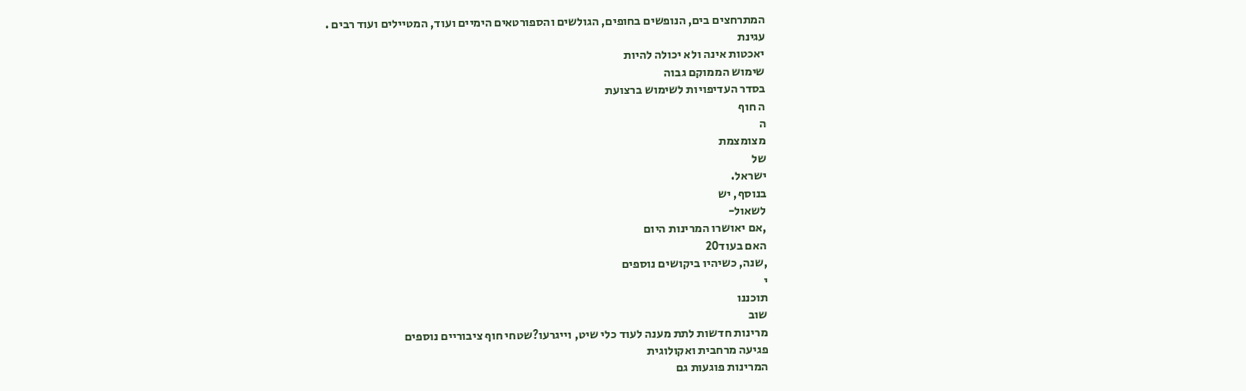המתרחצים בים, הנופשים בחופים, הגולשים והספורטאים הימיים ועוד, המטיילים ועוד רבים .
עגינת
יאכטות אינה ולא יכולה להיות
שימוש הממוקם גבוה
בסדר העדיפויות לשימוש ברצועת
ה חוף
ה
מצומצמת
של
ישראל.
בנוסף, יש
לשאול-
,אם יאושרו המרינות היום
האם בעוד20
,שנה, כשיהיו ביקושים נוספים
י
תוכננו
שוב
מרינות חדשות לתת מענה לעוד כלי שיט, וייגרעו?שטחי חוף ציבוריים נוספים
פגיעה מרחבית ואקולוגית
המרינות פוגעות גם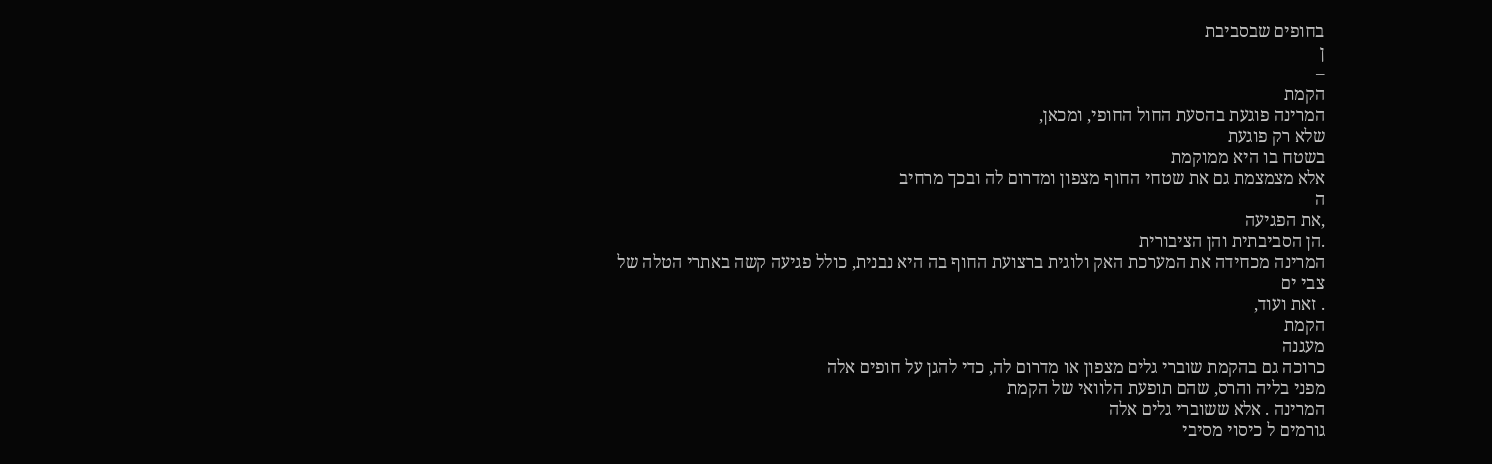בחופים שבסביבת
ן
–
הקמת
המרינה פוגעת בהסעת החול החופי, ומכאן,
שלא רק פוגעת
בשטח בו היא ממוקמת
אלא מצמצמת גם את שטחי החוף מצפון ומדרום לה ובכך מרחיב
ה
,את הפגיעה
.הן הסביבתית והן הציבורית
המרינה מכחידה את המערכת האק ולוגית ברצועת החוף בה היא נבנית, כולל פגיעה קשה באתרי הטלה של
צבי ים
. זאת ועוד,
הקמת
מעגנה
כרוכה גם בהקמת שוברי גלים מצפון או מדרום לה, כדי להגן על חופים אלה
מפני בליה והרס, שהם תופעת הלוואי של הקמת
המרינה . אלא ששוברי גלים אלה
גורמים ל כיסוי מסיבי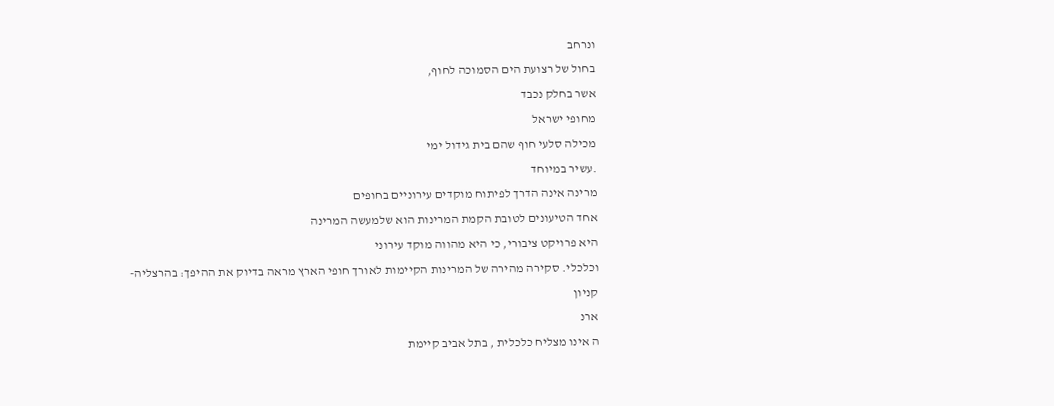ונרחב
בחול של רצועת הים הסמוכה לחוף,
אשר בחלק נכבד
מחופי ישראל
מכילה סלעי חוף שהם בית גידול ימי
.עשיר במיוחד
מרינה אינה הדרך לפיתוח מוקדים עירוניים בחופים
אחד הטיעונים לטובת הקמת המרינות הוא שלמעשה המרינה
היא פרויקט ציבורי, כי היא מהווה מוקד עירוני
וכלכלי. סקירה מהירה של המרינות הקיימות לאורך חופי הארץ מראה בדיוק את ההיפך: בהרצליה-
קניון
ארנ
ה אינו מצליח כלכלית , בתל אביב קיימת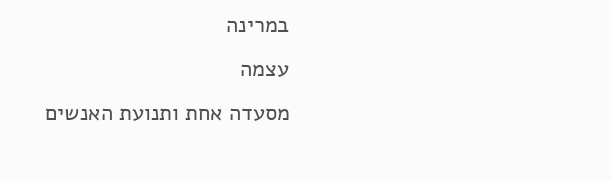במרינה
עצמה
מסעדה אחת ותנועת האנשים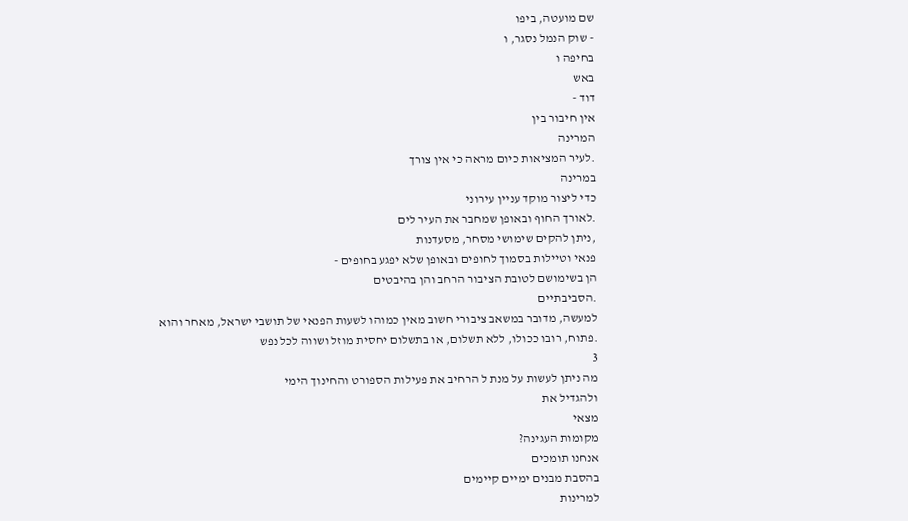שם מועטה, ביפו
- שוק הנמל נסגר, ו
בחיפה ו
באש
דוד -
אין חיבור בין
המרינה
.לעיר המציאות כיום מראה כי אין צורך
במרינה
כדי ליצור מוקד עניין עירוני
.לאורך החוף ובאופן שמחבר את העיר לים
,ניתן להקים שימושי מסחר, מסעדנות
פנאי וטיילות בסמוך לחופים ובאופן שלא יפגע בחופים -
הן בשימושם לטובת הציבור הרחב והן בהיבטים
.הסביבתיים
למעשה, מדובר במשאב ציבורי חשוב מאין כמוהו לשעות הפנאי של תושבי ישראל, מאחר והוא
.פתוח, רובו ככולו, ללא תשלום, או בתשלום יחסית מוזל ושווה לכל נפש
3
מה ניתן לעשות על מנת ל הרחיב את פעילות הספורט והחינוך הימי
ולהגדיל את
מצאי
מקומות העגינה?
אנחנו תומכים
בהסבת מבנים ימיים קיימים
למרינות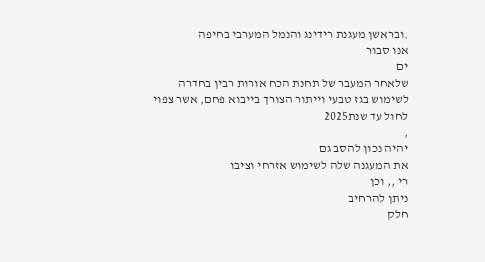.ובראשן מעגנת רידינג והנמל המערבי בחיפה
אנו סבור
ים
שלאחר המעבר של תחנת הכח אורות רבין בחדרה
לשימוש בגז טבעי וייתור הצורך בייבוא פחם, אשר צפוי
לחול עד שנת2025
,
יהיה נכון להסב גם
את המעגנה שלה לשימוש אזרחי וציבו
רי ,, וכן
ניתן להרחיב
חלק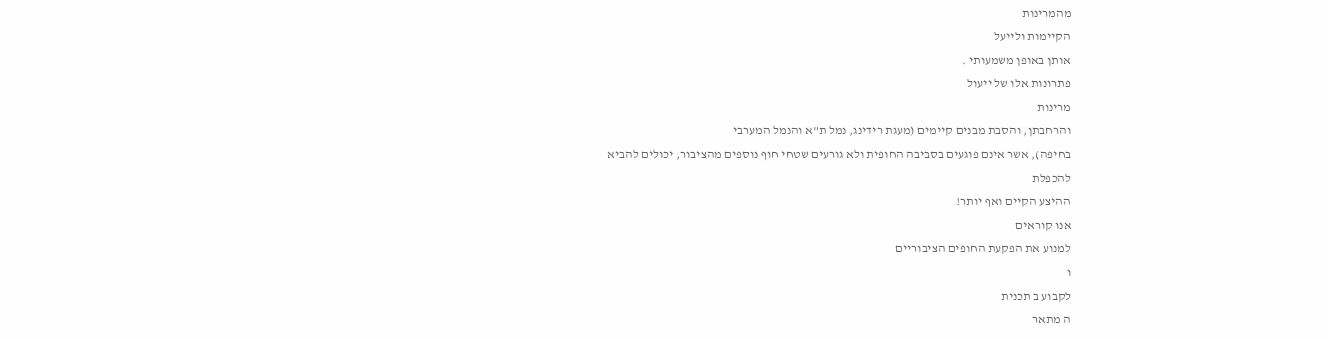מהמרינות
הקיימות ולייעל
אותן באופן משמעותי .
פתרונות אלו של ייעול
מרינות
והרחבתן, והסבת מבנים קיימים (מעגת רידינג, נמל ת"א והנמל המערבי
בחיפה), אשר אינם פוגעים בסביבה החופית ולא גורעים שטחי חוף נוספים מהציבור, יכולים להביא
להכפלת
ההיצע הקיים ואף יותר!
אנו קוראים
למנוע את הפקעת החופים הציבוריים
ו
לקבוע ב תכנית
ה מתאר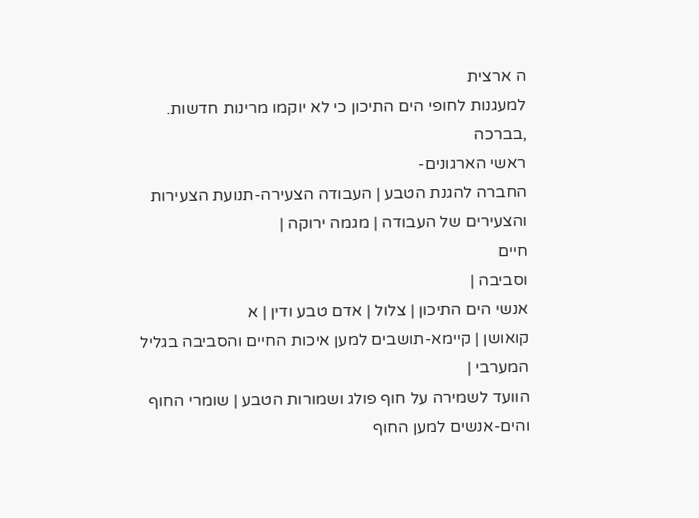ה ארצית
למעגנות לחופי הים התיכון כי לא יוקמו מרינות חדשות.
,בברכה
ראשי הארגונים-
החברה להגנת הטבע | העבודה הצעירה-תנועת הצעירות והצעירים של העבודה | מגמה ירוקה |
חיים
וסביבה |
אנשי הים התיכון | צלול | אדם טבע ודין | א
קואושן | קיימא-תושבים למען איכות החיים והסביבה בגליל המערבי |
הוועד לשמירה על חוף פולג ושמורות הטבע | שומרי החוף והים-אנשים למען החוף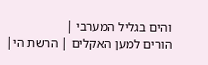והים בגליל המערבי |
הורים למען האקלים | הרשת הי|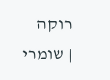רוקה
| שומרי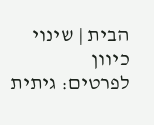הבית | שינוי כיוון
לפרטים: גיתית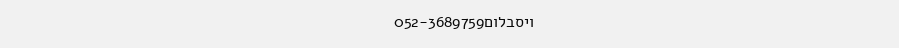ויסבלום052-3689759